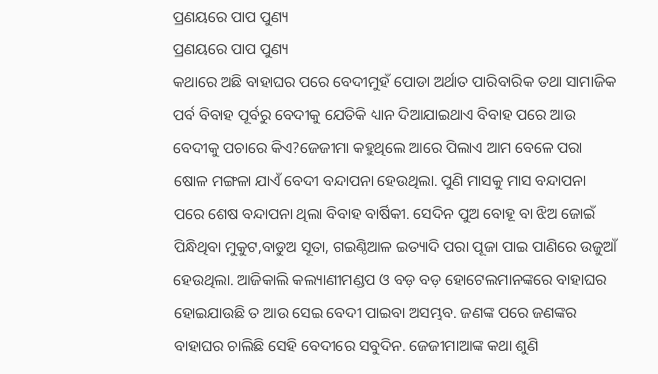ପ୍ରଣୟରେ ପାପ ପୁଣ୍ୟ
ପ୍ରଣୟରେ ପାପ ପୁଣ୍ୟ
କଥାରେ ଅଛି ବାହାଘର ପରେ ବେଦୀମୁହଁ ପୋଡା ଅର୍ଥାତ ପାରିବାରିକ ତଥା ସାମାଜିକ ପର୍ବ ବିବାହ ପୂର୍ବରୁ ବେଦୀକୁ ଯେତିକି ଧ୍ୟାନ ଦିଆଯାଇଥାଏ ବିବାହ ପରେ ଆଉ ବେଦୀକୁ ପଚାରେ କିଏ?ଜେଜୀମା କହୁଥିଲେ ଆରେ ପିଲାଏ ଆମ ବେଳେ ପରା ଷୋଳ ମଙ୍ଗଳା ଯାଏଁ ବେଦୀ ବନ୍ଦାପନା ହେଉଥିଲା. ପୁଣି ମାସକୁ ମାସ ବନ୍ଦାପନା ପରେ ଶେଷ ବନ୍ଦାପନା ଥିଲା ବିବାହ ବାର୍ଷିକୀ. ସେଦିନ ପୁଅ ବୋହୂ ବା ଝିଅ ଜୋଇଁ ପିନ୍ଧିଥିବା ମୁକୁଟ,ବାଡୁଅ ସୂତା, ଗଇଣ୍ଠିଆଳ ଇତ୍ୟାଦି ପରା ପୂଜା ପାଇ ପାଣିରେ ଉଜୁଆଁ ହେଉଥିଲା. ଆଜିକାଲି କଲ୍ୟାଣୀମଣ୍ଡପ ଓ ବଡ଼ ବଡ଼ ହୋଟେଲମାନଙ୍କରେ ବାହାଘର ହୋଇଯାଉଛି ତ ଆଉ ସେଇ ବେଦୀ ପାଇବା ଅସମ୍ଭବ. ଜଣଙ୍କ ପରେ ଜଣଙ୍କର ବାହାଘର ଚାଲିଛି ସେହି ବେଦୀରେ ସବୁଦିନ. ଜେଜୀମାଆଙ୍କ କଥା ଶୁଣି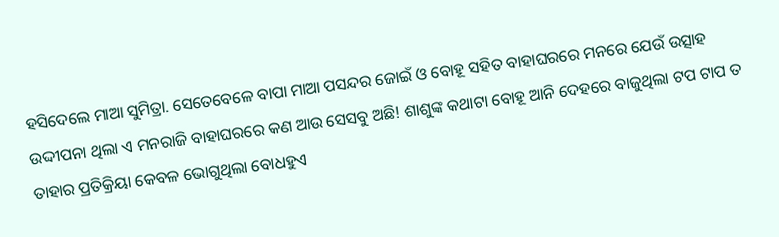ହସିଦେଲେ ମାଆ ସୁମିତ୍ରା. ସେତେବେଳେ ବାପା ମାଆ ପସନ୍ଦର ଜୋଇଁ ଓ ବୋହୂ ସହିତ ବାହାଘରରେ ମନରେ ଯେଉଁ ଉତ୍ସାହ ଉଦ୍ଦୀପନା ଥିଲା ଏ ମନରାଜି ବାହାଘରରେ କଣ ଆଉ ସେସବୁ ଅଛି! ଶାଶୁଙ୍କ କଥାଟା ବୋହୂ ଆନି ଦେହରେ ବାଜୁଥିଲା ଟପ ଟାପ ତ ତାହାର ପ୍ରତିକ୍ରିୟା କେବଳ ଭୋଗୁଥିଲା ବୋଧହୁଏ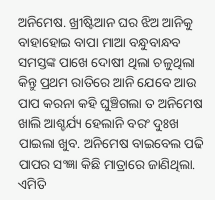ଅନିମେଷ. ଖ୍ରୀଷ୍ଟିଆନ ଘର ଝିଅ ଆନିକୁ ବାହାହୋଇ ବାପା ମାଆ ବନ୍ଧୁବାନ୍ଧବ ସମସ୍ତଙ୍କ ପାଖେ ଦୋଷୀ ଥିଲା ଚଳୁଥିଲା କିନ୍ତୁ ପ୍ରଥମ ରାତିରେ ଆନି ଯେବେ ଆଉ ପାପ କରନା କହି ଘୁଞ୍ଚିଗଲା ତ ଅନିମେଷ ଖାଲି ଆଶ୍ଚର୍ଯ୍ୟ ହେଲାନି ବରଂ ଦୁଃଖ ପାଇଲା ଖୁବ. ଅନିମେଷ ବାଇବେଲ ପଢି ପାପର ସଂଜ୍ଞା କିଛି ମାତ୍ରାରେ ଜାଣିଥିଲା. ଏମିତି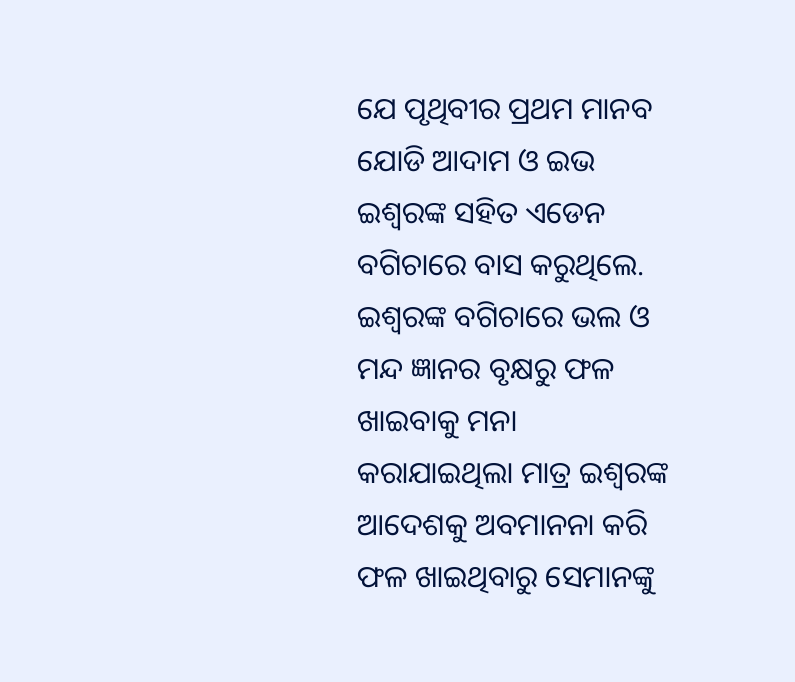ଯେ ପୃଥିବୀର ପ୍ରଥମ ମାନବ ଯୋଡି ଆଦାମ ଓ ଇଭ ଇଶ୍ଵରଙ୍କ ସହିତ ଏଡେନ ବଗିଚାରେ ବାସ କରୁଥିଲେ. ଇଶ୍ଵରଙ୍କ ବଗିଚାରେ ଭଲ ଓ ମନ୍ଦ ଜ୍ଞାନର ବୃକ୍ଷରୁ ଫଳ ଖାଇବାକୁ ମନା କରାଯାଇଥିଲା ମାତ୍ର ଇଶ୍ଵରଙ୍କ ଆଦେଶକୁ ଅବମାନନା କରି ଫଳ ଖାଇଥିବାରୁ ସେମାନଙ୍କୁ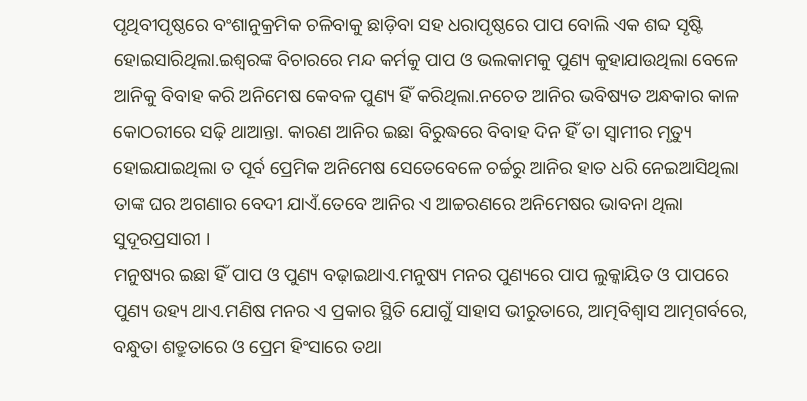ପୃଥିବୀପୃଷ୍ଠରେ ବଂଶାନୁକ୍ରମିକ ଚଳିବାକୁ ଛାଡ଼ିବା ସହ ଧରାପୃଷ୍ଠରେ ପାପ ବୋଲି ଏକ ଶବ୍ଦ ସୃଷ୍ଟି ହୋଇସାରିଥିଲା.ଇଶ୍ଵରଙ୍କ ବିଚାରରେ ମନ୍ଦ କର୍ମକୁ ପାପ ଓ ଭଲକାମକୁ ପୁଣ୍ୟ କୁହାଯାଉଥିଲା ବେଳେ ଆନିକୁ ବିବାହ କରି ଅନିମେଷ କେବଳ ପୁଣ୍ୟ ହିଁ କରିଥିଲା.ନଚେତ ଆନିର ଭବିଷ୍ୟତ ଅନ୍ଧକାର କାଳ କୋଠରୀରେ ସଢ଼ି ଥାଆନ୍ତା. କାରଣ ଆନିର ଇଛା ବିରୁଦ୍ଧରେ ବିବାହ ଦିନ ହିଁ ତା ସ୍ୱାମୀର ମୃତ୍ୟୁ ହୋଇଯାଇଥିଲା ତ ପୂର୍ବ ପ୍ରେମିକ ଅନିମେଷ ସେତେବେଳେ ଚର୍ଚ୍ଚରୁ ଆନିର ହାତ ଧରି ନେଇଆସିଥିଲା ତାଙ୍କ ଘର ଅଗଣାର ବେଦୀ ଯାଏଁ.ତେବେ ଆନିର ଏ ଆଚ୍ଚରଣରେ ଅନିମେଷର ଭାବନା ଥିଲା ସୁଦୂରପ୍ରସାରୀ ।
ମନୁଷ୍ୟର ଇଛା ହିଁ ପାପ ଓ ପୁଣ୍ୟ ବଢ଼ାଇଥାଏ.ମନୁଷ୍ୟ ମନର ପୁଣ୍ୟରେ ପାପ ଲୁକ୍କାୟିତ ଓ ପାପରେ ପୁଣ୍ୟ ଉହ୍ୟ ଥାଏ.ମଣିଷ ମନର ଏ ପ୍ରକାର ସ୍ଥିତି ଯୋଗୁଁ ସାହାସ ଭୀରୁତାରେ, ଆତ୍ମବିଶ୍ୱାସ ଆତ୍ମଗର୍ବରେ, ବନ୍ଧୁତା ଶତ୍ରୁତାରେ ଓ ପ୍ରେମ ହିଂସାରେ ତଥା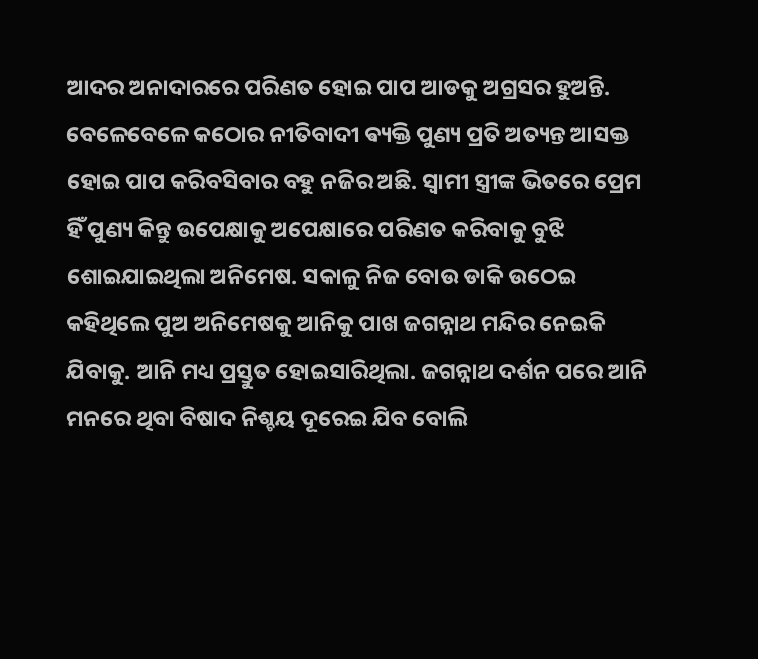ଆଦର ଅନାଦାରରେ ପରିଣତ ହୋଇ ପାପ ଆଡକୁ ଅଗ୍ରସର ହୁଅନ୍ତି. ବେଳେବେଳେ କଠୋର ନୀତିବାଦୀ ଵ୍ୟକ୍ତି ପୁଣ୍ୟ ପ୍ରତି ଅତ୍ୟନ୍ତ ଆସକ୍ତ ହୋଇ ପାପ କରିବସିବାର ବହୁ ନଜିର ଅଛି. ସ୍ୱାମୀ ସ୍ତ୍ରୀଙ୍କ ଭିତରେ ପ୍ରେମ ହିଁ ପୁଣ୍ୟ କିନ୍ତୁ ଉପେକ୍ଷାକୁ ଅପେକ୍ଷାରେ ପରିଣତ କରିବାକୁ ବୁଝି ଶୋଇଯାଇଥିଲା ଅନିମେଷ. ସକାଳୁ ନିଜ ବୋଉ ଡାକି ଉଠେଇ କହିଥିଲେ ପୁଅ ଅନିମେଷକୁ ଆନିକୁ ପାଖ ଜଗନ୍ନାଥ ମନ୍ଦିର ନେଇକି ଯିବାକୁ. ଆନି ମଧ୍ୟ ପ୍ରସ୍ତୁତ ହୋଇସାରିଥିଲା. ଜଗନ୍ନାଥ ଦର୍ଶନ ପରେ ଆନି ମନରେ ଥିବା ବିଷାଦ ନିଶ୍ଚୟ ଦୂରେଇ ଯିବ ବୋଲି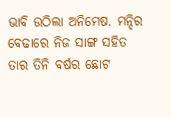ଭାବି ଉଠିଲା ଅନିମେଷ. ମନ୍ଦିର ବେଢାରେ ନିଜ ସାଙ୍ଗ ସହିତ ତାର ତିନି ବର୍ଷର ଛୋଟ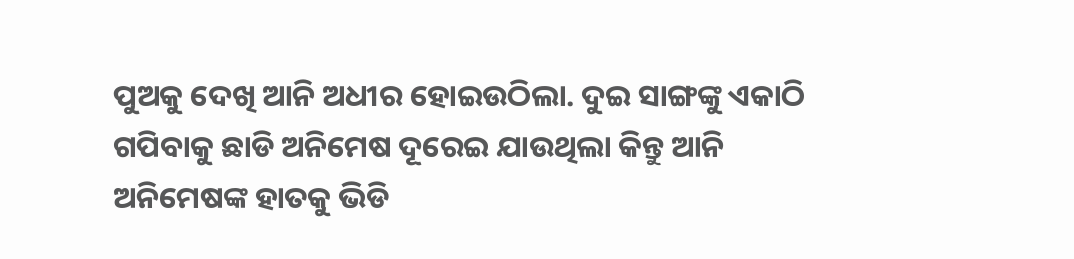ପୁଅକୁ ଦେଖି ଆନି ଅଧୀର ହୋଇଉଠିଲା. ଦୁଇ ସାଙ୍ଗଙ୍କୁ ଏକାଠି ଗପିବାକୁ ଛାଡି ଅନିମେଷ ଦୂରେଇ ଯାଉଥିଲା କିନ୍ତୁ ଆନି ଅନିମେଷଙ୍କ ହାତକୁ ଭିଡି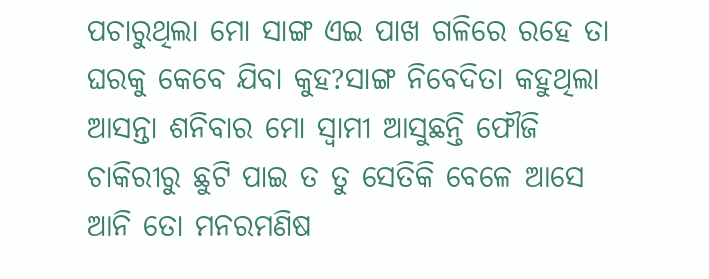ପଚାରୁଥିଲା ମୋ ସାଙ୍ଗ ଏଇ ପାଖ ଗଳିରେ ରହେ ତା ଘରକୁ କେବେ ଯିବା କୁହ?ସାଙ୍ଗ ନିବେଦିତା କହୁଥିଲା ଆସନ୍ତା ଶନିବାର ମୋ ସ୍ୱାମୀ ଆସୁଛନ୍ତି ଫୌଜି ଚାକିରୀରୁ ଛୁଟି ପାଇ ତ ତୁ ସେତିକି ବେଳେ ଆସେ ଆନି ତୋ ମନରମଣିଷ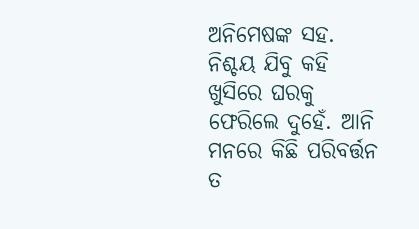ଅନିମେଷଙ୍କ ସହ. ନିଶ୍ଚୟ ଯିବୁ କହି ଖୁସିରେ ଘରକୁ ଫେରିଲେ ଦୁହେଁ. ଆନି ମନରେ କିଛି ପରିବର୍ତ୍ତନ ତ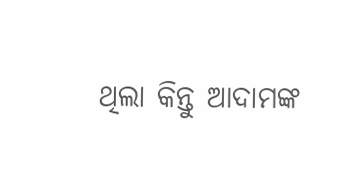ଥିଲା କିନ୍ତୁ ଆଦାମଙ୍କ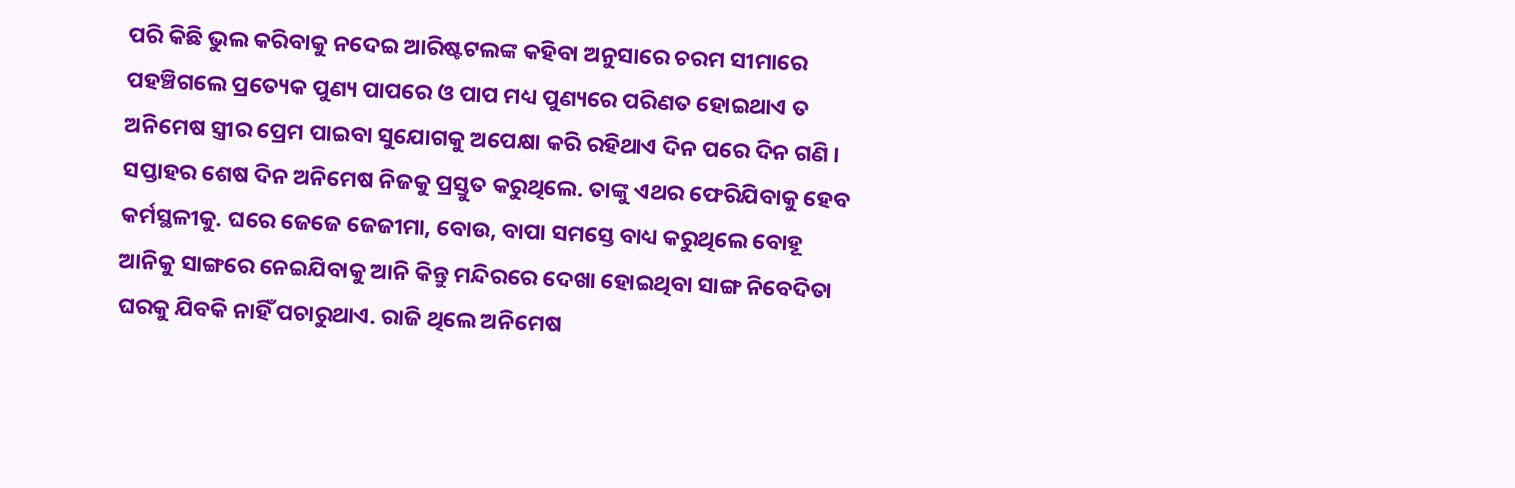ପରି କିଛି ଭୁଲ କରିବାକୁ ନଦେଇ ଆରିଷ୍ଟଟଲଙ୍କ କହିବା ଅନୁସାରେ ଚରମ ସୀମାରେ ପହଞ୍ଚିଗଲେ ପ୍ରତ୍ୟେକ ପୁଣ୍ୟ ପାପରେ ଓ ପାପ ମଧ୍ୟ ପୁଣ୍ୟରେ ପରିଣତ ହୋଇଥାଏ ତ ଅନିମେଷ ସ୍ତ୍ରୀର ପ୍ରେମ ପାଇବା ସୁଯୋଗକୁ ଅପେକ୍ଷା କରି ରହିଥାଏ ଦିନ ପରେ ଦିନ ଗଣି ।
ସପ୍ତାହର ଶେଷ ଦିନ ଅନିମେଷ ନିଜକୁ ପ୍ରସ୍ତୁତ କରୁଥିଲେ. ତାଙ୍କୁ ଏଥର ଫେରିଯିବାକୁ ହେବ କର୍ମସ୍ଥଳୀକୁ. ଘରେ ଜେଜେ ଜେଜୀମା, ବୋଉ, ବାପା ସମସ୍ତେ ବାଧ୍ୟ କରୁଥିଲେ ବୋହୂ ଆନିକୁ ସାଙ୍ଗରେ ନେଇଯିବାକୁ ଆନି କିନ୍ତୁ ମନ୍ଦିରରେ ଦେଖା ହୋଇଥିବା ସାଙ୍ଗ ନିବେଦିତା ଘରକୁ ଯିବକି ନାହିଁ ପଚାରୁଥାଏ. ରାଜି ଥିଲେ ଅନିମେଷ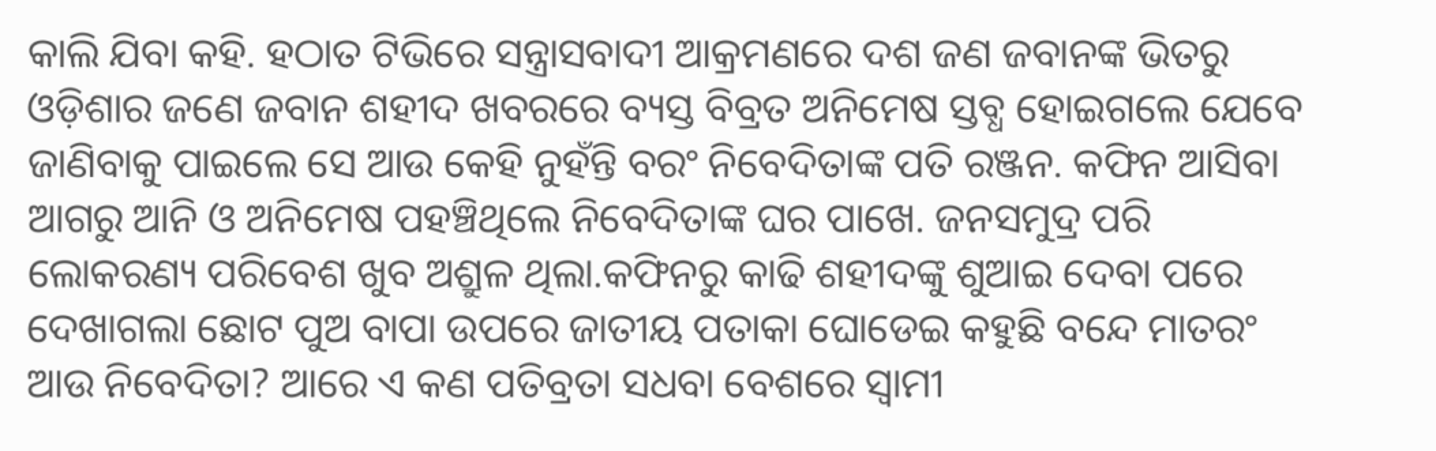କାଲି ଯିବା କହି. ହଠାତ ଟିଭିରେ ସନ୍ତ୍ରାସବାଦୀ ଆକ୍ରମଣରେ ଦଶ ଜଣ ଜବାନଙ୍କ ଭିତରୁ ଓଡ଼ିଶାର ଜଣେ ଜବାନ ଶହୀଦ ଖବରରେ ବ୍ୟସ୍ତ ବିବ୍ରତ ଅନିମେଷ ସ୍ତବ୍ଧ ହୋଇଗଲେ ଯେବେ ଜାଣିବାକୁ ପାଇଲେ ସେ ଆଉ କେହି ନୁହଁନ୍ତି ବରଂ ନିବେଦିତାଙ୍କ ପତି ରଞ୍ଜନ. କଫିନ ଆସିବା ଆଗରୁ ଆନି ଓ ଅନିମେଷ ପହଞ୍ଚିଥିଲେ ନିବେଦିତାଙ୍କ ଘର ପାଖେ. ଜନସମୁଦ୍ର ପରି ଲୋକରଣ୍ୟ ପରିବେଶ ଖୁବ ଅଶ୍ରୁଳ ଥିଲା.କଫିନରୁ କାଢି ଶହୀଦଙ୍କୁ ଶୁଆଇ ଦେବା ପରେ ଦେଖାଗଲା ଛୋଟ ପୁଅ ବାପା ଉପରେ ଜାତୀୟ ପତାକା ଘୋଡେଇ କହୁଛି ବନ୍ଦେ ମାତରଂ ଆଉ ନିବେଦିତା? ଆରେ ଏ କଣ ପତିବ୍ରତା ସଧବା ବେଶରେ ସ୍ୱାମୀ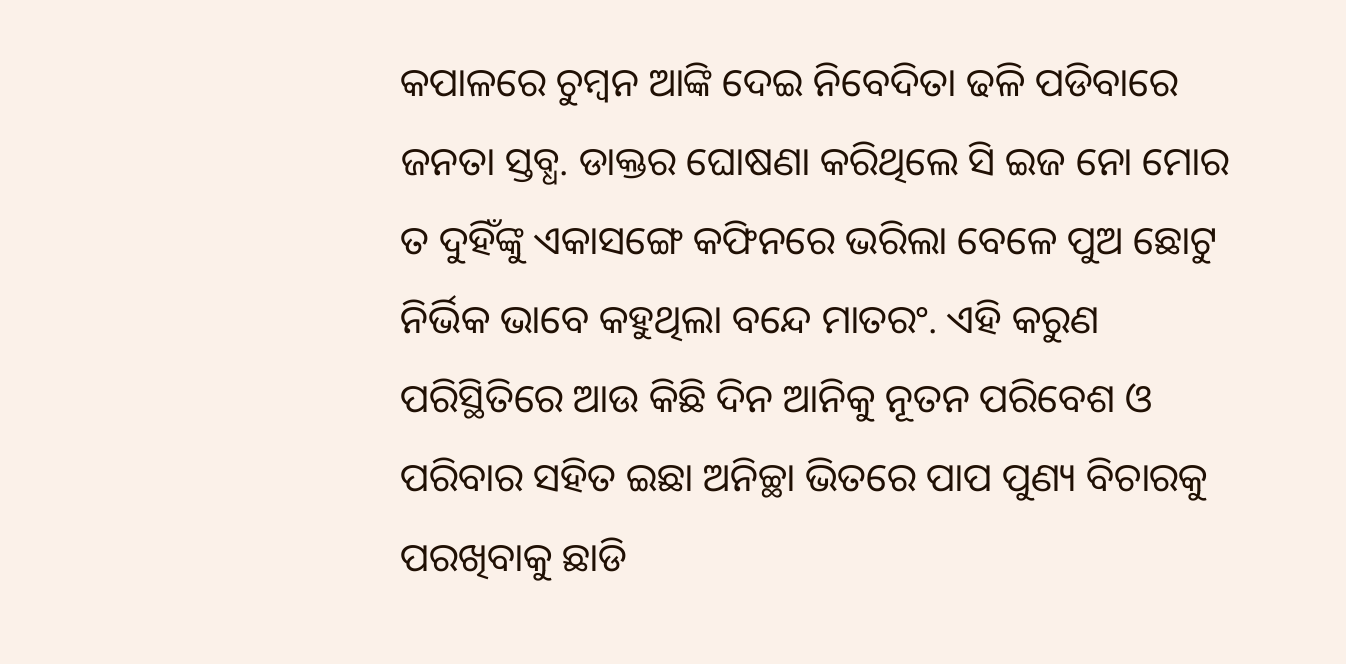କପାଳରେ ଚୁମ୍ବନ ଆଙ୍କି ଦେଇ ନିବେଦିତା ଢଳି ପଡିବାରେ ଜନତା ସ୍ତବ୍ଧ. ଡାକ୍ତର ଘୋଷଣା କରିଥିଲେ ସି ଇଜ ନୋ ମୋର ତ ଦୁହିଁଙ୍କୁ ଏକାସଙ୍ଗେ କଫିନରେ ଭରିଲା ବେଳେ ପୁଅ ଛୋଟୁ ନିର୍ଭିକ ଭାବେ କହୁଥିଲା ବନ୍ଦେ ମାତରଂ. ଏହି କରୁଣ ପରିସ୍ଥିତିରେ ଆଉ କିଛି ଦିନ ଆନିକୁ ନୂତନ ପରିବେଶ ଓ ପରିବାର ସହିତ ଇଛା ଅନିଚ୍ଛା ଭିତରେ ପାପ ପୁଣ୍ୟ ବିଚାରକୁ ପରଖିବାକୁ ଛାଡି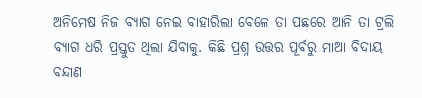ଅନିମେଷ ନିଜ ବ୍ୟାଗ ନେଇ ବାହାରିଲା ବେଳେ ତା ପଛରେ ଆନି ତା ଟ୍ରଲି ବ୍ୟାଗ ଧରି ପ୍ରସ୍ତୁତ ଥିଲା ଯିବାକୁ. କିଛି ପ୍ରଶ୍ନ ଉତ୍ତର ପୂର୍ବରୁ ମାଆ ବିଦାୟ ବନ୍ଦାଣ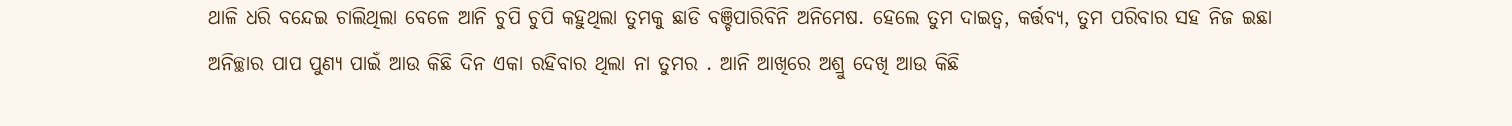ଥାଳି ଧରି ବନ୍ଦେଇ ଚାଲିଥିଲା ବେଳେ ଆନି ଚୁପି ଚୁପି କହୁଥିଲା ତୁମକୁ ଛାଡି ବଞ୍ଚିପାରିବିନି ଅନିମେଷ. ହେଲେ ତୁମ ଦାଇତ୍ୱ, କର୍ତ୍ତବ୍ୟ, ତୁମ ପରିବାର ସହ ନିଜ ଇଛା ଅନିଚ୍ଛାର ପାପ ପୁଣ୍ୟ ପାଇଁ ଆଉ କିଛି ଦିନ ଏକା ରହିବାର ଥିଲା ନା ତୁମର . ଆନି ଆଖିରେ ଅଶ୍ରୁ ଦେଖି ଆଉ କିଛି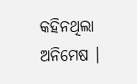କହିନଥିଲା ଅନିମେଷ ।